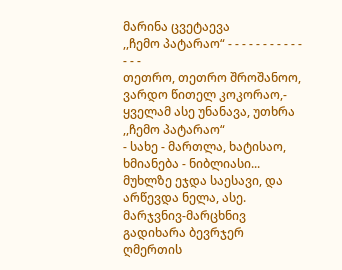მარინა ცვეტაევა
,,ჩემო პატარაო“ - - - - - - - - - - - - - -
თეთრო, თეთრო შროშანოო, ვარდო წითელ კოკორაო,- ყველამ ასე უნანავა, უთხრა ,,ჩემო პატარაო“
- სახე - მართლა, ხატისაო, ხმიანება - ნიბლიასი... მუხლზე ეჯდა საესავი, და არწევდა ნელა, ასე.
მარჯვნივ-მარცხნივ გადიხარა ბევრჯერ ღმერთის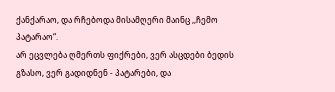ქანქარაო, და რჩებოდა მისამღერი მაინც ,,ჩემო პატარაო“.
არ ეცვლება ღმერთს ფიქრები, ვერ ასცდები ბედის გზასო, ვერ გადიდნენ - პატარები, და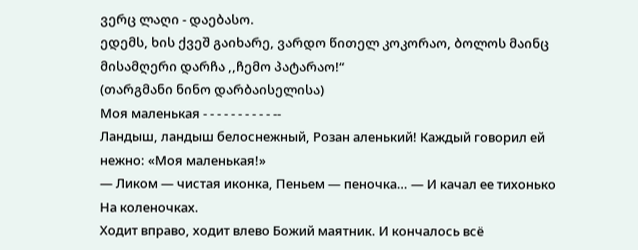ვერც ლაღი - დაებასო.
ედემს, ხის ქვეშ გაიხარე, ვარდო წითელ კოკორაო, ბოლოს მაინც მისამღერი დარჩა ,,ჩემო პატარაო!“
(თარგმანი ნინო დარბაისელისა)
Моя маленькая - - - - - - - - - - --
Ландыш, ландыш белоснежный, Розан аленький! Каждый говорил ей нежно: «Моя маленькая!»
— Ликом — чистая иконка, Пеньем — пеночка… — И качал ее тихонько На коленочках.
Ходит вправо, ходит влево Божий маятник. И кончалось всё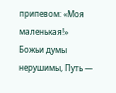припевом: «Моя маленькая!»
Божьи думы нерушимы, Путь —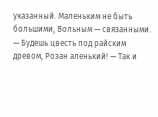указанный. Маленьким не быть большими, Вольным — связанными.
— Будешь цвесть под райским древом, Розан аленький! — Так и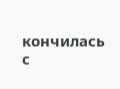кончилась с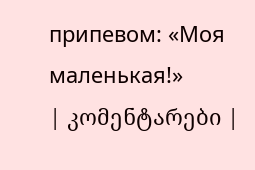припевом: «Моя маленькая!»
| კომენტარები |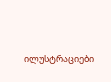ილუსტრაციები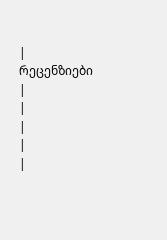|
რეცენზიები |
|
|
|
|